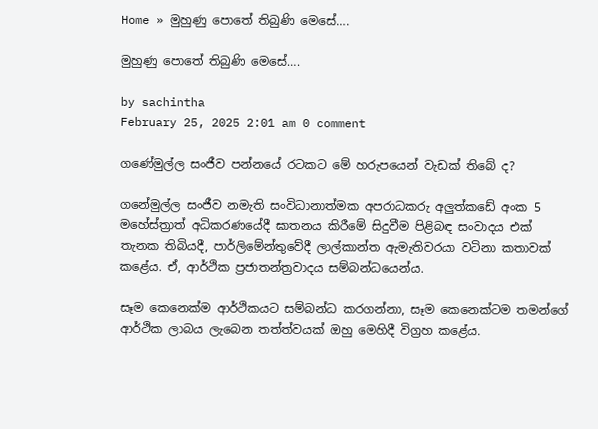Home » මුහුණු පොතේ තිබුණි මෙසේ….

මුහුණු පොතේ තිබුණි මෙසේ….

by sachintha
February 25, 2025 2:01 am 0 comment

ගණේමුල්ල සංජීව පන්නයේ රටකට මේ හරුපයෙන් වැඩක් තිබේ ද?

ගනේමුල්ල සංජීව නමැති සංවිධානාත්මක අපරාධකරු අලුත්කඩේ අංක 5 මහේස්ත්‍රාත් අධිකරණයේදී ඝාතනය කිරීමේ සිදුවීම පිළිබඳ සංවාදය එක් තැනක තිබියදී, පාර්ලිමේන්තුවේදී ලාල්කාන්ත ඇමැතිවරයා වටිනා කතාවක් කළේය. ඒ, ආර්ථික ප්‍රජාතන්ත්‍රවාදය සම්බන්ධයෙන්ය.

සෑම කෙනෙක්ම ආර්ථිකයට සම්බන්ධ කරගන්නා, සෑම කෙනෙක්ටම තමන්ගේ ආර්ථික ලාබය ලැබෙන තත්ත්වයක් ඔහු මෙහිදී විග්‍රහ කළේය.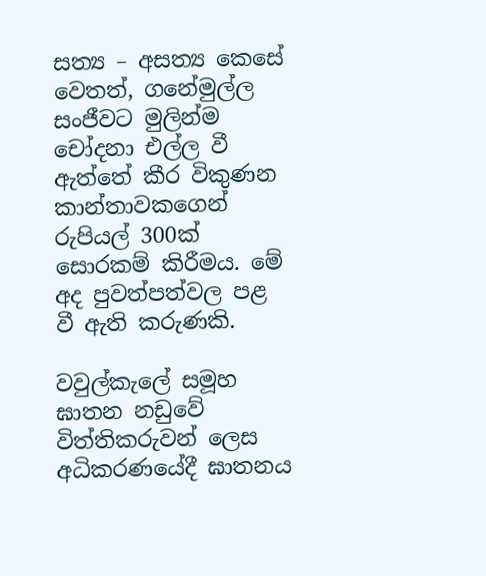සත්‍ය – අසත්‍ය කෙසේ වෙතත්, ගනේමුල්ල සංජීවට මුලින්ම චෝදනා එල්ල වී ඇත්තේ කීර විකුණන කාන්තාවකගෙන් රුපියල් 300ක් සොරකම් කිරීමය. මේ අද පුවත්පත්වල පළ වී ඇති කරුණකි.

වවුල්කැලේ සමූහ ඝාතන නඩුවේ විත්තිකරුවන් ලෙස අධිකරණයේදී ඝාතනය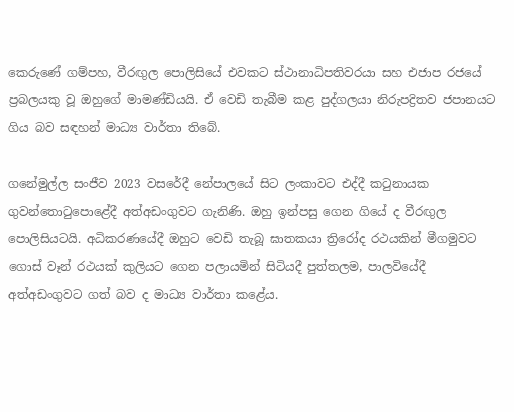කෙරුණේ ගම්පහ, වීරඟුල පොලිසියේ එවකට ස්ථානාධිපතිවරයා සහ එජාප රජයේ ප්‍රබලයකු වූ ඔහුගේ මාමණ්ඩියයි. ඒ වෙඩි තැබීම කළ පුද්ගලයා නිරුපද්‍රිතව ජපානයට ගිය බව සඳහන් මාධ්‍ය වාර්තා තිබේ.

ගනේමුල්ල සංජීව 2023 වසරේදී නේපාලයේ සිට ලංකාවට එද්දී කටුනායක ගුවන්තොටුපොළේදී අත්අඩංගුවට ගැනිණි. ඔහු ඉන්පසු ගෙන ගියේ ද වීරඟුල පොලිසියටයි. අධිකරණයේදී ඔහුට වෙඩි තැබූ ඝාතකයා ත්‍රිරෝද රථයකින් මීගමුවට ගොස් වෑන් රථයක් කුලියට ගෙන පලායමින් සිටියදී පුත්තලම, පාලවියේදී අත්අඩංගුවට ගත් බව ද මාධ්‍ය වාර්තා කළේය.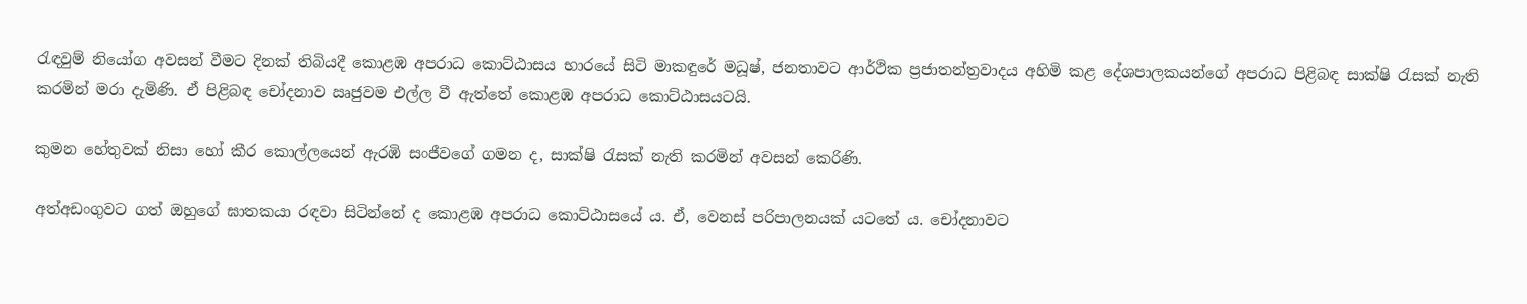රැඳවුම් නියෝග අවසන් වීමට දිනක් තිබියදී කොළඹ අපරාධ කොට්ඨාසය භාරයේ සිටි මාකඳුරේ මධූෂ්, ජනතාවට ආර්ථික ප්‍රජාතන්ත්‍රවාදය අහිමි කළ දේශපාලකයන්ගේ අපරාධ පිළිබඳ සාක්ෂි රැසක් නැති කරමින් මරා දැමිණි. ඒ පිළිබඳ චෝදනාව ඍජුවම එල්ල වී ඇත්තේ කොළඹ අපරාධ කොට්ඨාසයටයි.

කුමන හේතුවක් නිසා හෝ කීර කොල්ලයෙන් ඇරඹි සංජීවගේ ගමන ද, සාක්ෂි රැසක් නැති කරමින් අවසන් කෙරිණි.

අත්අඩංගුවට ගත් ඔහුගේ ඝාතකයා රඳවා සිටින්නේ ද කොළඹ අපරාධ කොට්ඨාසයේ ය. ඒ, වෙනස් පරිපාලනයක් යටතේ ය. චෝදනාවට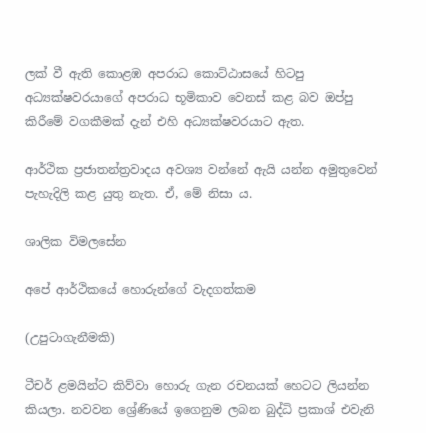ලක් වී ඇති කොළඹ අපරාධ කොට්ඨාසයේ හිටපු අධ්‍යක්ෂවරයාගේ අපරාධ භූමිකාව වෙනස් කළ බව ඔප්පු කිරීමේ වගකීමක් දැන් එහි අධ්‍යක්ෂවරයාට ඇත.

ආර්ථික ප්‍රජාතන්ත්‍රවාදය අවශ්‍ය වන්නේ ඇයි යන්න අමුතුවෙන් පැහැදිලි කළ යුතු නැත. ඒ, මේ නිසා ය.

ශාලික විමලසේන

අපේ ආර්ථිකයේ හොරුන්ගේ වැදගත්කම

(උපුටාගැනීමකි)

ටීචර් ළමයින්ට කිව්වා හොරු ගැන රචනයක් හෙටට ලියන්න කියලා. නවවන ශ්‍රේණියේ ඉගෙනුම ලබන බුද්ධි ප්‍රකාශ් එවැනි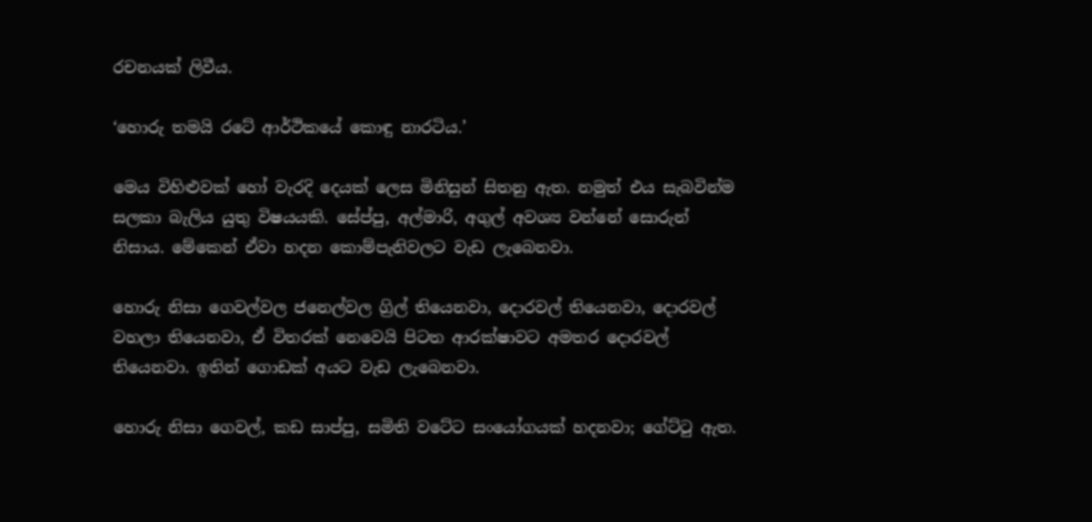රචනයක් ලිවීය.

‘හොරු තමයි රටේ ආර්ථිකයේ කොඳු නාරටිය.’

මෙය විහිළුවක් හෝ වැරදි දෙයක් ලෙස මිනිසුන් සිතනු ඇත. නමුත් එය සැබවින්ම සලකා බැලිය යුතු විෂයයකි. සේප්පු, අල්මාරි, අගුල් අවශ්‍ය වන්නේ සොරුන් නිසාය. මේකෙන් ඒවා හදන කොම්පැනිවලට වැඩ ලැබෙනවා.

හොරු නිසා ගෙවල්වල ජනෙල්වල ග්‍රිල් තියෙනවා, දොරවල් තියෙනවා, දොරවල් වහලා තියෙනවා, ඒ විතරක් නෙවෙයි පිටත ආරක්ෂාවට අමතර දොරවල් තියෙනවා. ඉතින් ගොඩක් අයට වැඩ ලැබෙනවා.

හොරු නිසා ගෙවල්, කඩ සාප්පු, සමිති වටේට සංයෝගයක් හදනවා; ගේට්ටු ඇත.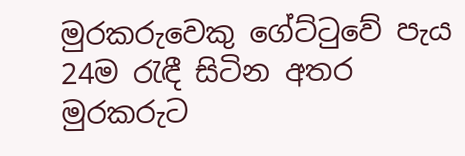මුරකරුවෙකු ගේට්ටුවේ පැය 24ම රැඳී සිටින අතර මුරකරුට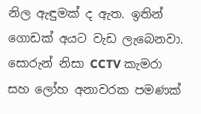නිල ඇඳුමක් ද ඇත. ඉතින් ගොඩක් අයට වැඩ ලැබෙනවා. සොරුන් නිසා CCTV කැමරා සහ ලෝහ අනාවරක පමණක්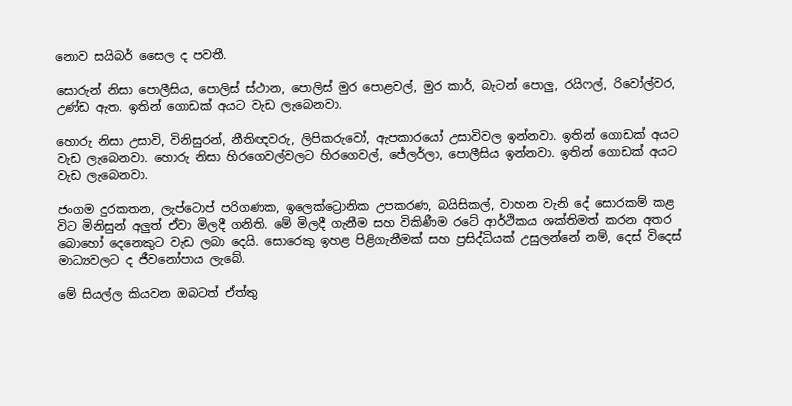නොව සයිබර් සෛල ද පවතී.

සොරුන් නිසා පොලීසිය, පොලිස් ස්ථාන, පොලිස් මුර පොළවල්, මුර කාර්, බැටන් පොලු, රයිෆල්, රිවෝල්වර, උණ්ඩ ඇත. ඉතින් ගොඩක් අයට වැඩ ලැබෙනවා.

හොරු නිසා උසාවි, විනිසුරන්, නීතිඥවරු, ලිපිකරුවෝ, ඇපකාරයෝ උසාවිවල ඉන්නවා. ඉතින් ගොඩක් අයට වැඩ ලැබෙනවා. හොරු නිසා හිරගෙවල්වලට හිරගෙවල්, ජේලර්ලා, පොලීසිය ඉන්නවා. ඉතින් ගොඩක් අයට වැඩ ලැබෙනවා.

ජංගම දුරකතන, ලැප්ටොප් පරිගණක, ඉලෙක්ට්‍රොනික උපකරණ, බයිසිකල්, වාහන වැනි දේ සොරකම් කළ විට මිනිසුන් අලුත් ඒවා මිලදී ගනිති. මේ මිලදී ගැනීම සහ විකිණීම රටේ ආර්ථිකය ශක්තිමත් කරන අතර බොහෝ දෙනෙකුට වැඩ ලබා දෙයි. සොරෙකු ඉහළ පිළිගැනීමක් සහ ප්‍රසිද්ධියක් උසුලන්නේ නම්, දෙස් විදෙස් මාධ්‍යවලට ද ජීවනෝපාය ලැබේ.

මේ සියල්ල කියවන ඔබටත් ඒත්තු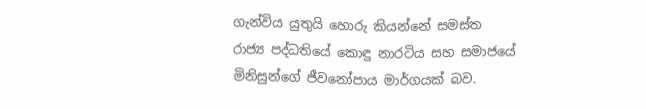ගැන්විය යුතුයි හොරු කියන්නේ සමස්ත රාජ්‍ය පද්ධතියේ කොඳු නාරටිය සහ සමාජයේ මිනිසුන්ගේ ජීවනෝපාය මාර්ගයක් බව.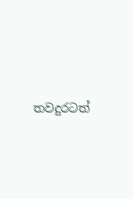තවදුරටත්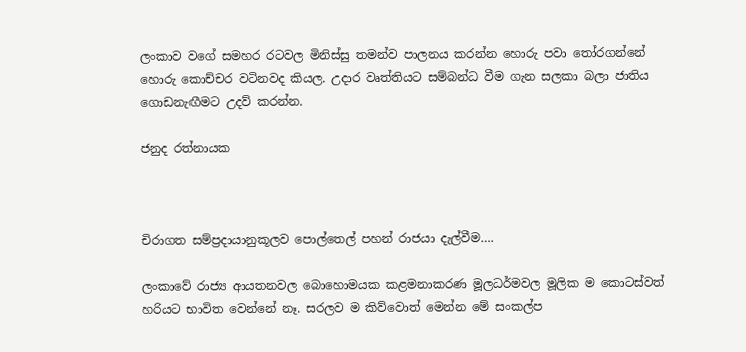ලංකාව වගේ සමහර රටවල මිනිස්සු තමන්ව පාලනය කරන්න හොරු පවා තෝරගන්නේ හොරු කොච්චර වටිනවද කියල. උදාර වෘත්තියට සම්බන්ධ වීම ගැන සලකා බලා ජාතිය ගොඩනැඟීමට උදව් කරන්න.

ජනුද රත්නායක



චිරාගත සම්ප්‍රදායානුකූලව පොල්තෙල් පහන් රාජයා දැල්වීම….

ලංකාවේ රාජ්‍ය ආයතනවල බොහොමයක කළමනාකරණ මූලධර්මවල මූලික ම කොටස්වත් හරියට භාවිත වෙන්නේ නෑ. සරලව ම කිව්වොත් මෙන්න මේ සංකල්ප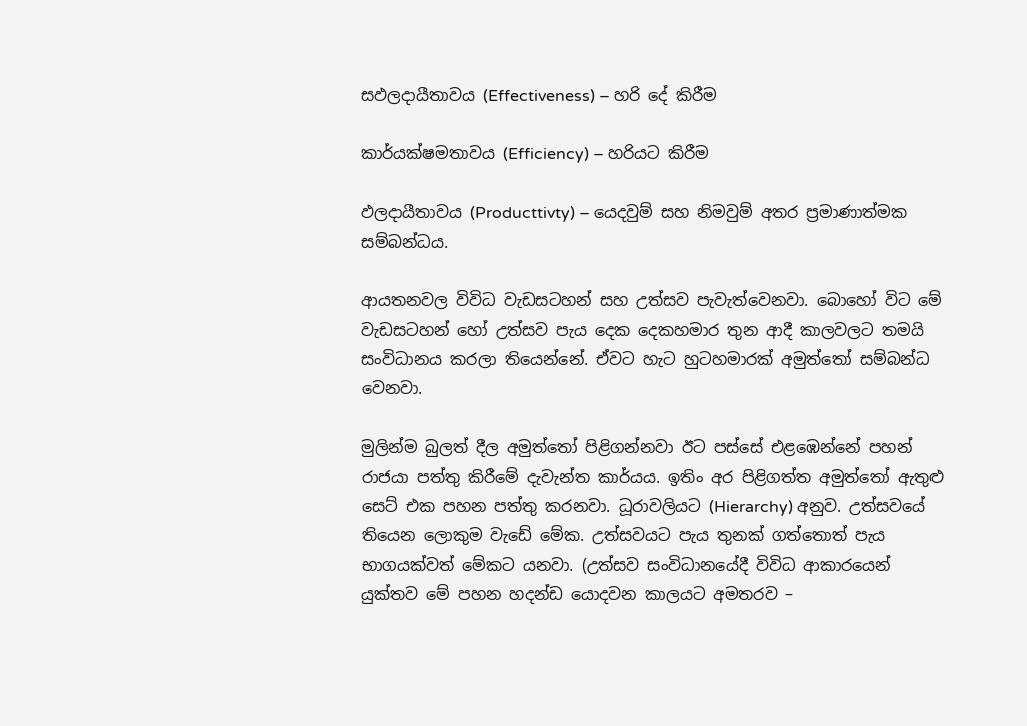සඵලදායීතාවය (Effectiveness) – හරි දේ කිරීම

කාර්යක්ෂමතාවය (Efficiency) – හරියට කිරීම

ඵලදායීතාවය (Producttivty) – යෙදවුම් සහ නිමවුම් අතර ප්‍රමාණාත්මක සම්බන්ධය.

ආයතනවල විවිධ වැඩසටහන් සහ උත්සව පැවැත්වෙනවා. බොහෝ විට මේ වැඩසටහන් හෝ උත්සව පැය දෙක දෙකහමාර තුන ආදී කාලවලට තමයි සංවිධානය කරලා තියෙන්නේ. ඒවට හැට හුටහමාරක් අමුත්තෝ සම්බන්ධ වෙනවා.

මුලින්ම බුලත් දීල අමුත්තෝ පිළිගන්නවා ඊට පස්සේ එළඹෙන්නේ පහන් රාජයා පත්තු කිරීමේ දැවැන්ත කාර්යය. ඉතිං අර පිළිගත්ත අමුත්තෝ ඇතුළු සෙට් එක පහන පත්තු කරනවා. ධූරාවලියට (Hierarchy) අනුව. උත්සවයේ තියෙන ලොකුම වැඩේ මේක. උත්සවයට පැය තුනක් ගත්තොත් පැය භාගයක්වත් මේකට යනවා. (උත්සව සංවිධානයේදී විවිධ ආකාරයෙන් යුක්තව මේ පහන හදන්ඩ යොදවන කාලයට අමතරව –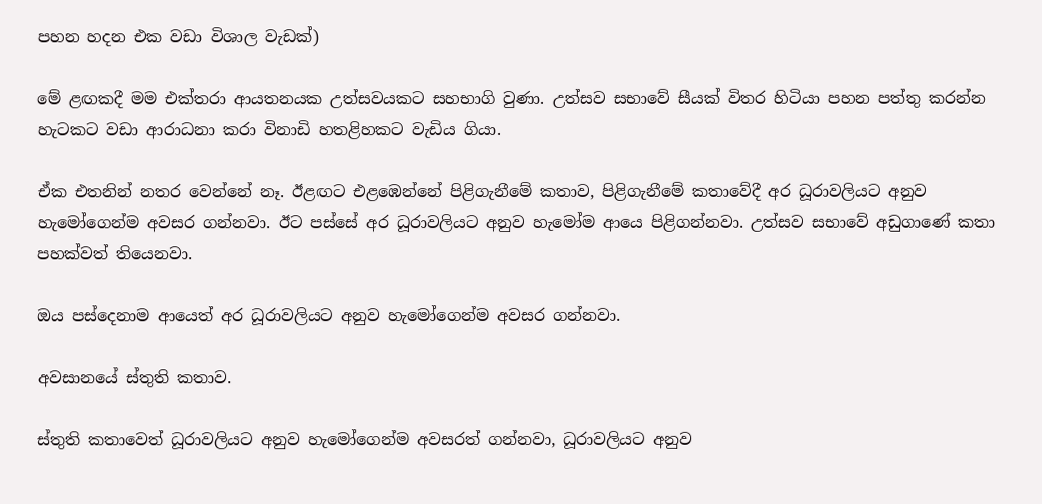පහන හදන එක වඩා විශාල වැඩක්)

මේ ළඟකදී මම එක්තරා ආයතනයක උත්සවයකට සහභාගි වුණා. උත්සව සභාවේ සීයක් විතර හිටියා පහන පත්තු කරන්න හැටකට වඩා ආරාධනා කරා විනාඩි හතළිහකට වැඩිය ගියා.

ඒක එතනින් නතර වෙන්නේ නෑ. ඊළඟට එළඹෙන්නේ පිළිගැනීමේ කතාව, පිළිගැනීමේ කතාවේදී අර ධූරාවලියට අනුව හැමෝගෙන්ම අවසර ගන්නවා. ඊට පස්සේ අර ධූරාවලියට අනුව හැමෝම ආයෙ පිළිගන්නවා. උත්සව සභාවේ අඩුගාණේ කතා පහක්වත් තියෙනවා.

ඔය පස්දෙනාම ආයෙත් අර ධූරාවලියට අනුව හැමෝගෙන්ම අවසර ගන්නවා.

අවසානයේ ස්තුති කතාව.

ස්තුති කතාවෙත් ධූරාවලියට අනුව හැමෝගෙන්ම අවසරත් ගන්නවා, ධූරාවලියට අනුව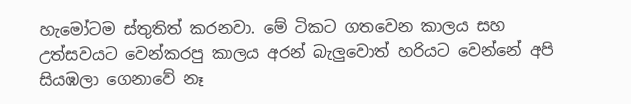හැමෝටම ස්තුතිත් කරනවා. මේ ටිකට ගතවෙන කාලය සහ උත්සවයට වෙන්කරපු කාලය අරන් බැලුවොත් හරියට වෙන්නේ අපි සියඹලා ගෙනාවේ නෑ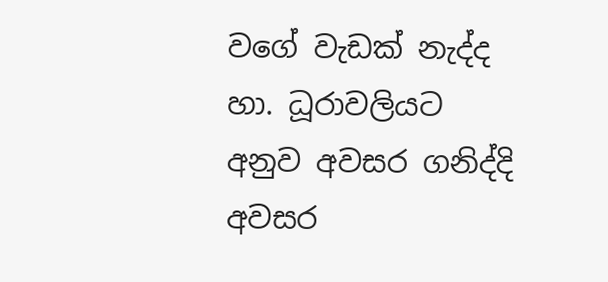වගේ වැඩක් නැද්ද හා. ධූරාවලියට අනුව අවසර ගනිද්දි අවසර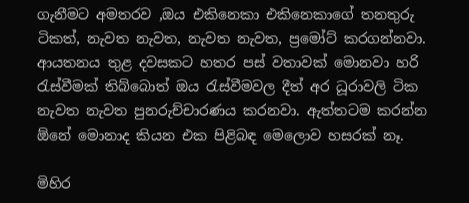ගැනීමට අමතරව ,ඔය එකිනෙකා එකිනෙකාගේ තනතුරු ටිකත්, නැවත නැවත, නැවත නැවත, ප්‍රමෝට් කරගන්නවා. ආයතනය තුළ දවසකට හතර පස් වතාවක් මොනවා හරි රැස්වීමක් තිබ්බොත් ඔය රැස්වීමවල දීත් අර ධූරාවලි ටික නැවත නැවත පුනරුච්චාරණය කරනවා. ඇත්තටම කරන්න ඕනේ මොනාද කියන එක පිළිබඳ මෙලොව හසරක් නෑ.

මිහිර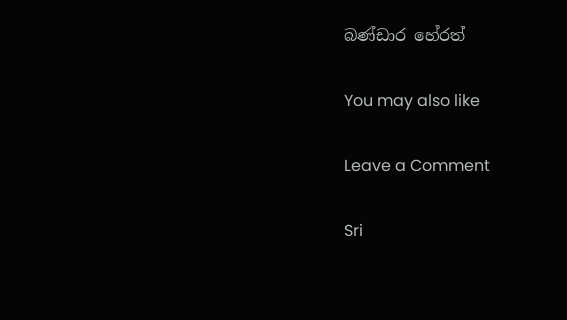බණ්ඩාර හේරත්

You may also like

Leave a Comment

Sri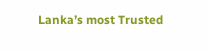Lanka’s most Trusted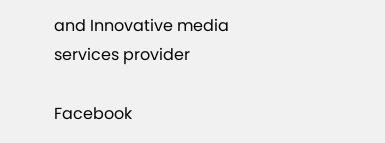and Innovative media services provider

Facebook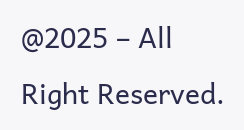@2025 – All Right Reserved.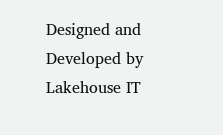Designed and Developed by Lakehouse IT